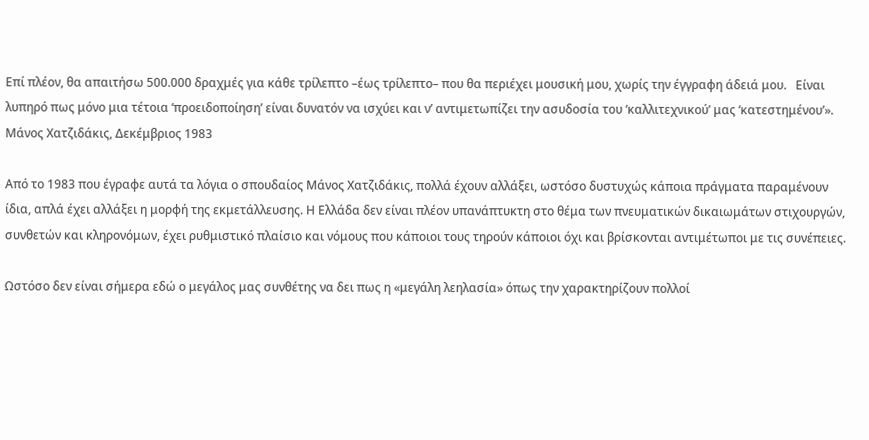Επί πλέον, θα απαιτήσω 500.000 δραχμές για κάθε τρίλεπτο –έως τρίλεπτο– που θα περιέχει μουσική μου, χωρίς την έγγραφη άδειά μου.   Είναι λυπηρό πως μόνο μια τέτοια ‘προειδοποίηση’ είναι δυνατόν να ισχύει και ν’ αντιμετωπίζει την ασυδοσία του ‘καλλιτεχνικού’ μας ‘κατεστημένου’».   Μάνος Χατζιδάκις, Δεκέμβριος 1983

Από το 1983 που έγραφε αυτά τα λόγια ο σπουδαίος Μάνος Χατζιδάκις, πολλά έχουν αλλάξει, ωστόσο δυστυχώς κάποια πράγματα παραμένουν ίδια, απλά έχει αλλάξει η μορφή της εκμετάλλευσης. Η Ελλάδα δεν είναι πλέον υπανάπτυκτη στο θέμα των πνευματικών δικαιωμάτων στιχουργών, συνθετών και κληρονόμων, έχει ρυθμιστικό πλαίσιο και νόμους που κάποιοι τους τηρούν κάποιοι όχι και βρίσκονται αντιμέτωποι με τις συνέπειες.

Ωστόσο δεν είναι σήμερα εδώ ο μεγάλος μας συνθέτης να δει πως η «μεγάλη λεηλασία» όπως την χαρακτηρίζουν πολλοί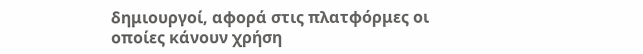δημιουργοί, αφορά στις πλατφόρμες οι οποίες κάνουν χρήση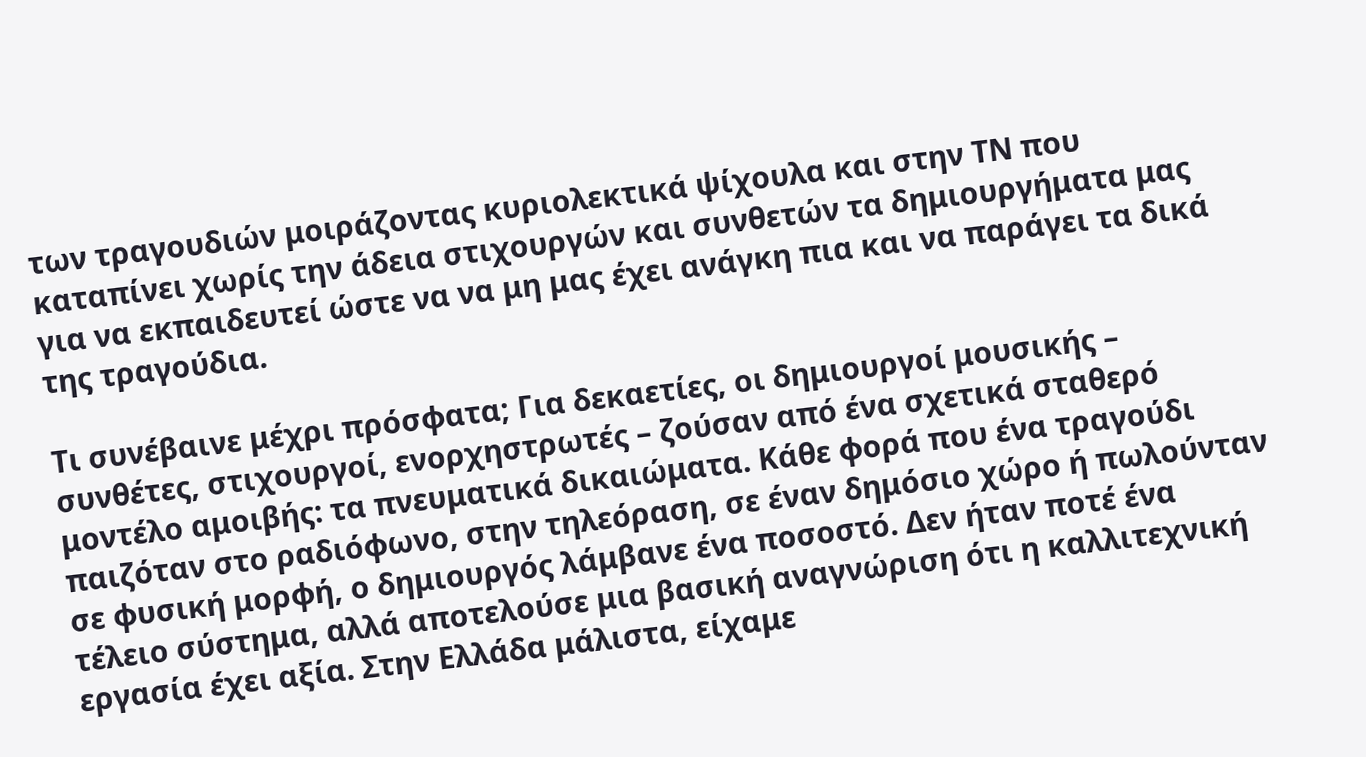των τραγουδιών μοιράζοντας κυριολεκτικά ψίχουλα και στην ΤΝ που καταπίνει χωρίς την άδεια στιχουργών και συνθετών τα δημιουργήματα μας για να εκπαιδευτεί ώστε να να μη μας έχει ανάγκη πια και να παράγει τα δικά της τραγούδια.

Τι συνέβαινε μέχρι πρόσφατα; Για δεκαετίες, οι δημιουργοί μουσικής – συνθέτες, στιχουργοί, ενορχηστρωτές – ζούσαν από ένα σχετικά σταθερό μοντέλο αμοιβής: τα πνευματικά δικαιώματα. Κάθε φορά που ένα τραγούδι παιζόταν στο ραδιόφωνο, στην τηλεόραση, σε έναν δημόσιο χώρο ή πωλούνταν σε φυσική μορφή, ο δημιουργός λάμβανε ένα ποσοστό. Δεν ήταν ποτέ ένα τέλειο σύστημα, αλλά αποτελούσε μια βασική αναγνώριση ότι η καλλιτεχνική εργασία έχει αξία. Στην Ελλάδα μάλιστα, είχαμε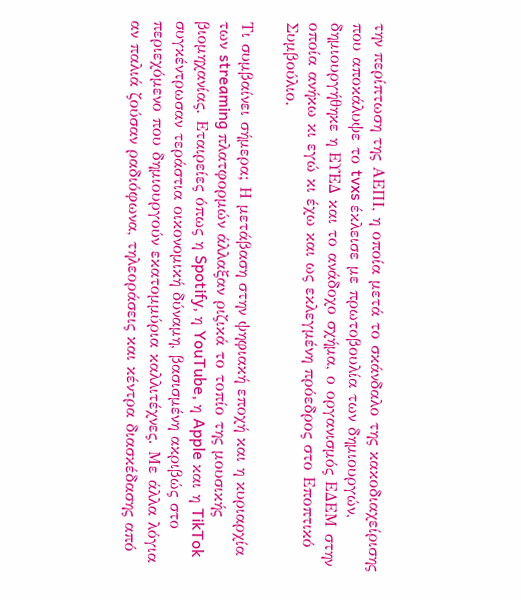την περίπτωση της ΑΕΠΙ, η οποία μετά το σκάνδαλο της κακοδιαχείρισης που αποκάλυψε το tvxs έκλεισε με πρωτοβουλία των δημιουργών, δημιουργήθηκε η ΕΥΕΔ και το ανάδοχο σχήμα, ο οργανισμός ΕΔΕΜ στην οποία ανήκω κι εγώ κι έχω και ως εκλεγμένη πρόεδρος στο Εποπτικό Συμβούλιο.

Τι συμβαίνει σήμερα; Η μετάβαση στην ψηφιακή εποχή και η κυριαρχία των streaming πλατφορμών άλλαξαν ριζικά το τοπίο της μουσικής βιομηχανίας. Εταιρείες όπως η Spotify, η YouTube, η Apple και η TikTok συγκέντρωσαν τεράστια οικονομική δύναμη, βασισμένη ακριβώς στο περιεχόμενο που δημιουργούν εκατομμύρια καλλιτέχνες. Με άλλα λόγια αν παλιά ζούσαν ραδιόφωνα, τηλεοράσεις και κέντρα διασκέδασης από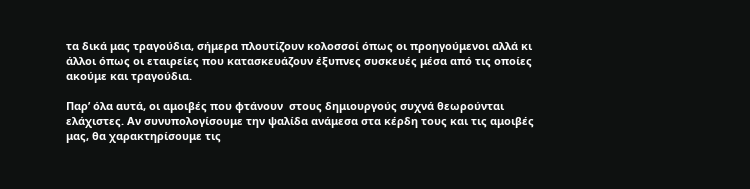τα δικά μας τραγούδια, σήμερα πλουτίζουν κολοσσοί όπως οι προηγούμενοι αλλά κι άλλοι όπως οι εταιρείες που κατασκευάζουν έξυπνες συσκευές μέσα από τις οποίες ακούμε και τραγούδια.

Παρ’ όλα αυτά, οι αμοιβές που φτάνουν  στους δημιουργούς συχνά θεωρούνται ελάχιστες. Αν συνυπολογίσουμε την ψαλίδα ανάμεσα στα κέρδη τους και τις αμοιβές μας, θα χαρακτηρίσουμε τις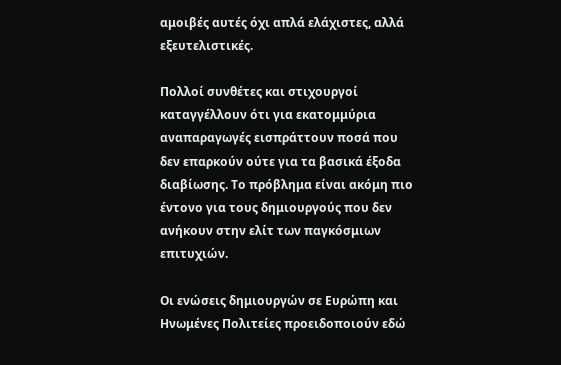αμοιβές αυτές όχι απλά ελάχιστες, αλλά εξευτελιστικές.

Πολλοί συνθέτες και στιχουργοί καταγγέλλουν ότι για εκατομμύρια αναπαραγωγές εισπράττουν ποσά που δεν επαρκούν ούτε για τα βασικά έξοδα διαβίωσης. Το πρόβλημα είναι ακόμη πιο έντονο για τους δημιουργούς που δεν ανήκουν στην ελίτ των παγκόσμιων επιτυχιών.

Οι ενώσεις δημιουργών σε Ευρώπη και Ηνωμένες Πολιτείες προειδοποιούν εδώ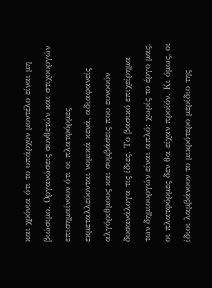και χρόνια ότι το υπάρχον μοντέλο είναι μη βιώσιμο. Οργανώσεις συνθετών και στιχουργών επισημαίνουν ότι οι πλατφόρμες εκμεταλλεύονται νομικά κενά, αδιαφανείς αλγόριθμους και συμβάσεις που ευνοούν δυσανάλογα τις ίδιες. Το βασικό επιχείρημα των δημιουργών είναι απλό: χωρίς το έργο μας, οι πλατφόρμες δεν θα είχαν προϊόν. Κι όμως, οι ίδιοι λαμβάνουν το μικρότερο μερίδιο της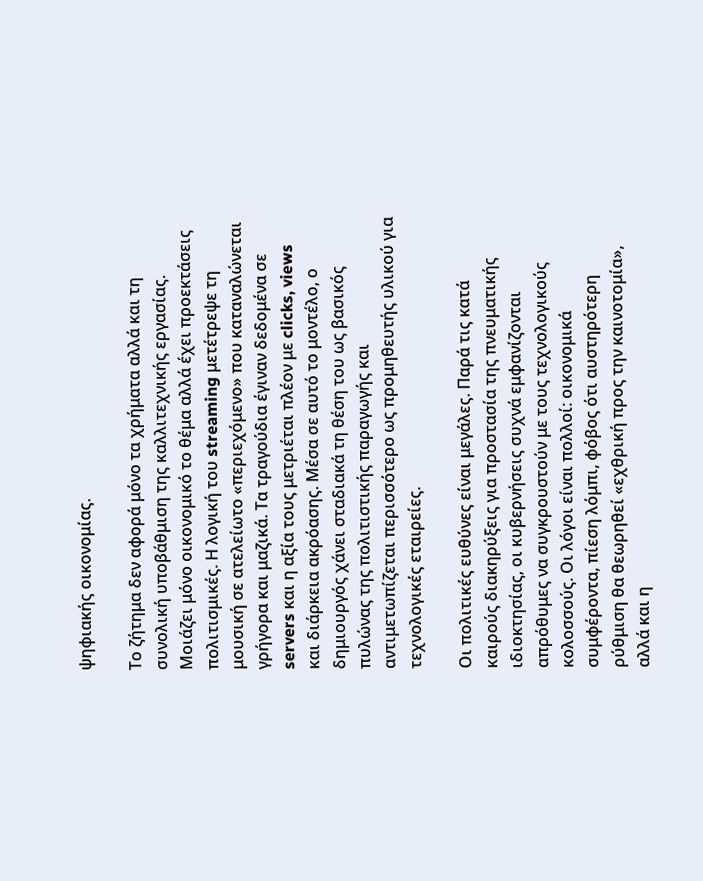ψηφιακής οικονομίας.

Το ζήτημα δεν αφορά μόνο τα χρήματα αλλά και τη συνολική υποβάθμιση της καλλιτεχνικής εργασίας. Μοιάζει μόνο οικονομικό το θέμα αλλά έχει προεκτάσεις πολιτισμικές. Η λογική του streaming μετέτρεψε τη μουσική σε ατελείωτο «περιεχόμενο» που καταναλώνεται γρήγορα και μαζικά. Τα τραγούδια έγιναν δεδομένα σε servers και η αξία τους μετριέται πλέον με clicks, views και διάρκεια ακρόασης. Μέσα σε αυτό το μοντέλο, ο δημιουργός χάνει σταδιακά τη θέση του ως βασικός πυλώνας της πολιτιστικής παραγωγής και αντιμετωπίζεται περισσότερο ως προμηθευτής υλικού για τεχνολογικές εταιρείες.

Οι πολιτικές ευθύνες είναι μεγάλες. Παρά τις κατά καιρούς διακηρύξεις για προστασία της πνευματικής ιδιοκτησίας, οι κυβερνήσεις συχνά εμφανίζονται απρόθυμες να συγκρουστούν με τους τεχνολογικούς κολοσσούς. Οι λόγοι είναι πολλοί: οικονομικά συμφέροντα, πίεση λόμπι, φόβος ότι αυστηρότερη ρύθμιση θα θεωρηθεί «εχθρική προς την καινοτομία», αλλά και η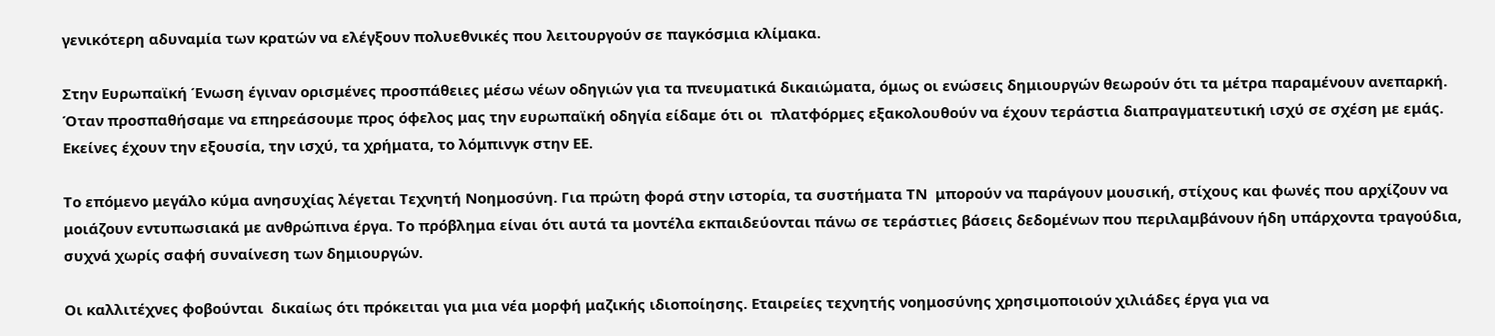γενικότερη αδυναμία των κρατών να ελέγξουν πολυεθνικές που λειτουργούν σε παγκόσμια κλίμακα.

Στην Ευρωπαϊκή Ένωση έγιναν ορισμένες προσπάθειες μέσω νέων οδηγιών για τα πνευματικά δικαιώματα, όμως οι ενώσεις δημιουργών θεωρούν ότι τα μέτρα παραμένουν ανεπαρκή. Όταν προσπαθήσαμε να επηρεάσουμε προς όφελος μας την ευρωπαϊκή οδηγία είδαμε ότι οι  πλατφόρμες εξακολουθούν να έχουν τεράστια διαπραγματευτική ισχύ σε σχέση με εμάς. Εκείνες έχουν την εξουσία, την ισχύ, τα χρήματα, το λόμπινγκ στην ΕΕ.

Το επόμενο μεγάλο κύμα ανησυχίας λέγεται Τεχνητή Νοημοσύνη. Για πρώτη φορά στην ιστορία, τα συστήματα ΤΝ  μπορούν να παράγουν μουσική, στίχους και φωνές που αρχίζουν να μοιάζουν εντυπωσιακά με ανθρώπινα έργα. Το πρόβλημα είναι ότι αυτά τα μοντέλα εκπαιδεύονται πάνω σε τεράστιες βάσεις δεδομένων που περιλαμβάνουν ήδη υπάρχοντα τραγούδια, συχνά χωρίς σαφή συναίνεση των δημιουργών.

Οι καλλιτέχνες φοβούνται  δικαίως ότι πρόκειται για μια νέα μορφή μαζικής ιδιοποίησης. Εταιρείες τεχνητής νοημοσύνης χρησιμοποιούν χιλιάδες έργα για να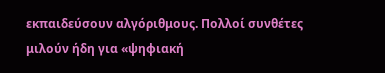εκπαιδεύσουν αλγόριθμους. Πολλοί συνθέτες μιλούν ήδη για «ψηφιακή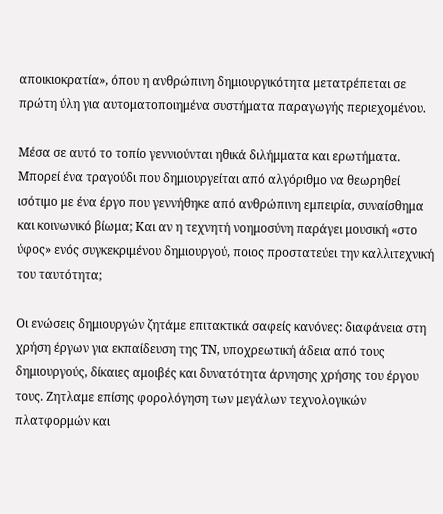αποικιοκρατία», όπου η ανθρώπινη δημιουργικότητα μετατρέπεται σε πρώτη ύλη για αυτοματοποιημένα συστήματα παραγωγής περιεχομένου.

Μέσα σε αυτό το τοπίο γεννιούνται ηθικά διλήμματα και ερωτήματα. Μπορεί ένα τραγούδι που δημιουργείται από αλγόριθμο να θεωρηθεί ισότιμο με ένα έργο που γεννήθηκε από ανθρώπινη εμπειρία, συναίσθημα και κοινωνικό βίωμα; Και αν η τεχνητή νοημοσύνη παράγει μουσική «στο ύφος» ενός συγκεκριμένου δημιουργού, ποιος προστατεύει την καλλιτεχνική του ταυτότητα;

Οι ενώσεις δημιουργών ζητάμε επιτακτικά σαφείς κανόνες: διαφάνεια στη χρήση έργων για εκπαίδευση της ΤΝ, υποχρεωτική άδεια από τους δημιουργούς, δίκαιες αμοιβές και δυνατότητα άρνησης χρήσης του έργου τους. Ζητλαμε επίσης φορολόγηση των μεγάλων τεχνολογικών πλατφορμών και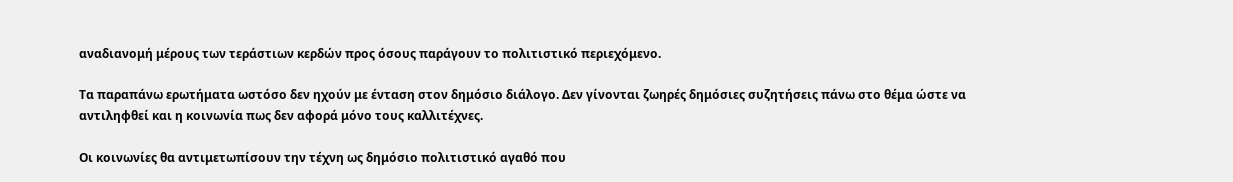αναδιανομή μέρους των τεράστιων κερδών προς όσους παράγουν το πολιτιστικό περιεχόμενο.

Τα παραπάνω ερωτήματα ωστόσο δεν ηχούν με ένταση στον δημόσιο διάλογο. Δεν γίνονται ζωηρές δημόσιες συζητήσεις πάνω στο θέμα ώστε να αντιληφθεί και η κοινωνία πως δεν αφορά μόνο τους καλλιτέχνες.

Οι κοινωνίες θα αντιμετωπίσουν την τέχνη ως δημόσιο πολιτιστικό αγαθό που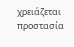χρειάζεται προστασία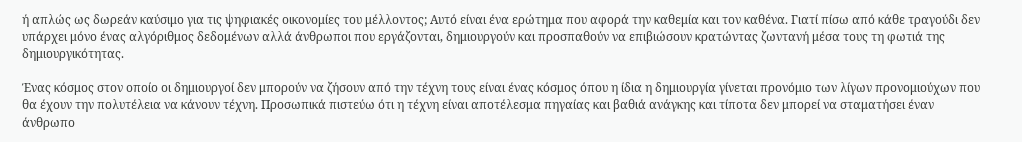ή απλώς ως δωρεάν καύσιμο για τις ψηφιακές οικονομίες του μέλλοντος; Αυτό είναι ένα ερώτημα που αφορά την καθεμία και τον καθένα. Γιατί πίσω από κάθε τραγούδι δεν υπάρχει μόνο ένας αλγόριθμος δεδομένων αλλά άνθρωποι που εργάζονται, δημιουργούν και προσπαθούν να επιβιώσουν κρατώντας ζωντανή μέσα τους τη φωτιά της δημιουργικότητας.

Ένας κόσμος στον οποίο οι δημιουργοί δεν μπορούν να ζήσουν από την τέχνη τους είναι ένας κόσμος όπου η ίδια η δημιουργία γίνεται προνόμιο των λίγων προνομιούχων που θα έχουν την πολυτέλεια να κάνουν τέχνη. Προσωπικά πιστεύω ότι η τέχνη είναι αποτέλεσμα πηγαίας και βαθιά ανάγκης και τίποτα δεν μπορεί να σταματήσει έναν άνθρωπο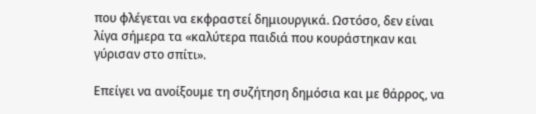που φλέγεται να εκφραστεί δημιουργικά. Ωστόσο, δεν είναι λίγα σήμερα τα «καλύτερα παιδιά που κουράστηκαν και γύρισαν στο σπίτι».

Επείγει να ανοίξουμε τη συζήτηση δημόσια και με θάρρος, να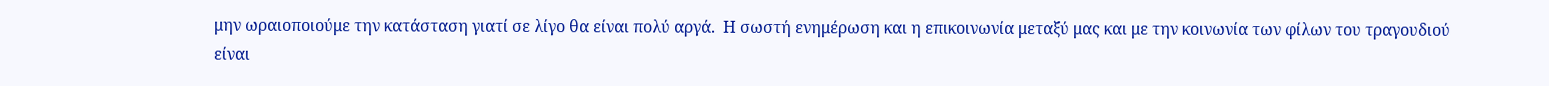μην ωραιοποιούμε την κατάσταση γιατί σε λίγο θα είναι πολύ αργά.  Η σωστή ενημέρωση και η επικοινωνία μεταξύ μας και με την κοινωνία των φίλων του τραγουδιού είναι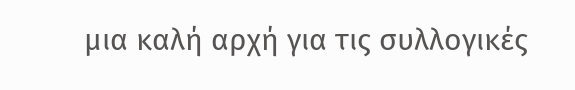μια καλή αρχή για τις συλλογικές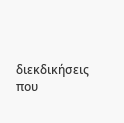διεκδικήσεις που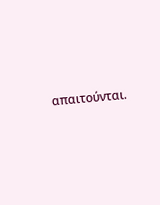απαιτούνται.